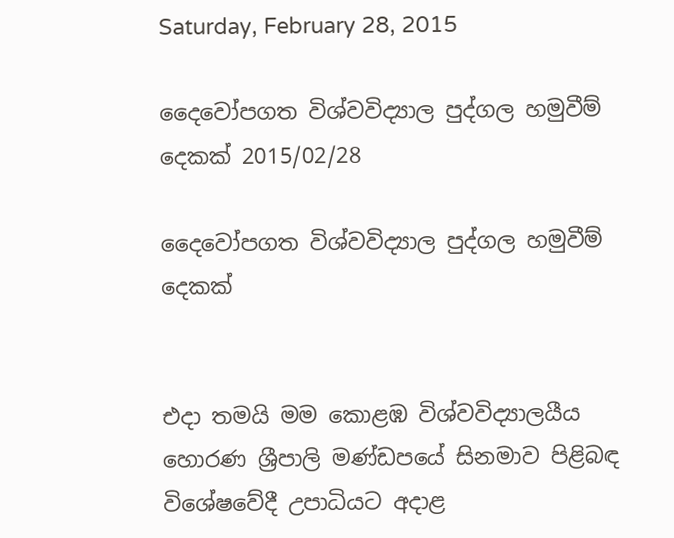Saturday, February 28, 2015

දෛවෝපගත විශ්වවිද්‍යාල පුද්ගල හමුවීම් දෙකක් 2015/02/28

දෛවෝපගත විශ්වවිද්‍යාල පුද්ගල හමුවීම් දෙකක්


එදා තමයි මම කොළඹ විශ්වවිද්‍යාලයීය හොරණ ශ්‍රීපාලි මණ්ඩපයේ සිනමාව පිළිබඳ විශේෂවේදී උපාධියට අදාළ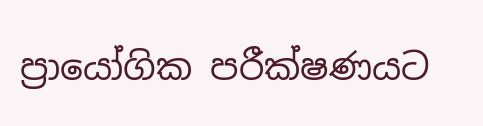ප්‍රායෝගික පරීක්ෂණයට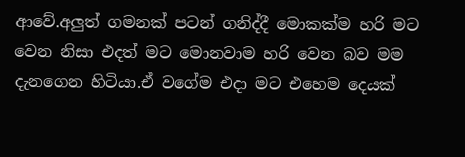ආවේ.අලුත් ගමනක් පටන් ගනිද්දී මොකක්ම හරි මට වෙන නිසා එදත් මට මොනවාම හරි වෙන බව මම දැනගෙන හිටියා.ඒ වගේම එදා මට එහෙම දෙයක්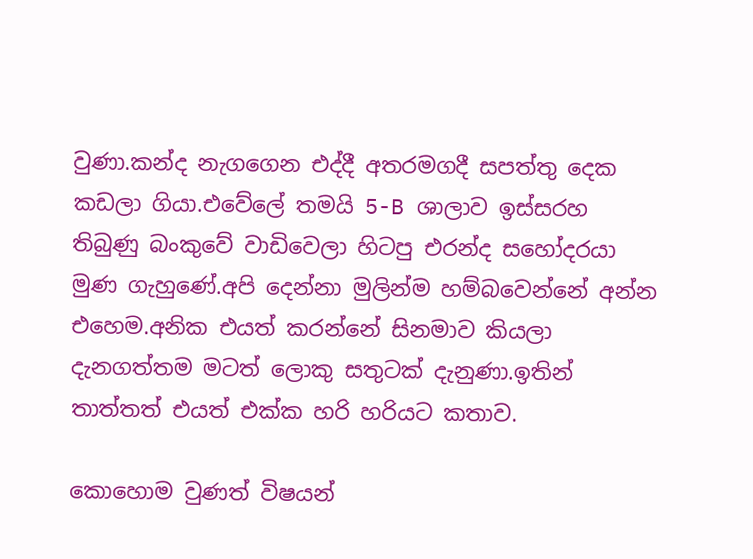වුණා.කන්ද නැගගෙන එද්දී අතරමගදී සපත්තු දෙක කඩලා ගියා.එවේලේ තමයි 5-B ශාලාව ඉස්සරහ තිබුණු බංකුවේ වාඩිවෙලා හිටපු එරන්ද සහෝදරයා මුණ ගැහුණේ.අපි දෙන්නා මුලින්ම හම්බවෙන්නේ අන්න එහෙම.අනික එයත් කරන්නේ සිනමාව කියලා දැනගත්තම මටත් ලොකු සතුටක් දැනුණා.ඉතින් තාත්තත් එයත් එක්ක හරි හරියට කතාව.

කොහොම වුණත් විෂයන්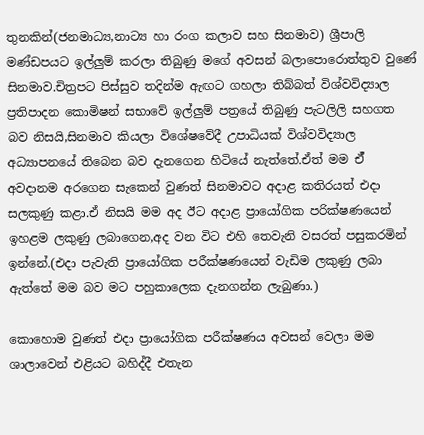තුනකින්(ජනමාධ්‍ය,නාට්‍ය හා රංග කලාව සහ සිනමාව) ශ්‍රීපාලි මණ්ඩපයට ඉල්ලුම් කරලා තිබුණු මගේ අවසන් බලාපොරොත්තුව වුණේ සිනමාව.චිත්‍රපට පිස්සුව තදින්ම ඇඟට ගහලා තිබ්බත් විශ්වවිද්‍යාල ප්‍රතිපාදන කොමිෂන් සභාවේ ඉල්ලුම් පත්‍රයේ තිබුණු පැටලිලි සහගත බව නිසයි,සිනමාව කියලා විශේෂවේදී උපාධියක් විශ්වවිද්‍යාල අධ්‍යාපනයේ තිබෙන බව දැනගෙන හිටියේ නැත්තේ.ඒත් මම ඒ් අවදානම අරගෙන සැකෙන් වුණත් සිනමාවට අදාළ කතිරයත් එදා සලකුණු කළා.ඒ නිසයි මම අද ඊට අදාළ ප්‍රායෝගික පරික්ෂණයෙන් ඉහළම ලකුණු ලබාගෙන,අද වන විට එහි තෙවැනි වසරත් පසුකරමින් ඉන්නේ.(එදා පැවැති ප්‍රායෝගික පරීක්ෂණයෙන් වැඩිම ලකුණු ලබා ඇත්තේ මම බව මට පහුකාලෙක දැනගන්න ලැබුණා.)

කොහොම වුණත් එදා ප්‍රායෝගික පරීක්ෂණය අවසන් වෙලා මම ශාලාවෙන් එළියට බහිද්දී එතැන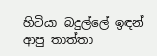හිටියා බදුල්ලේ ඉඳන් ආපු තාත්තා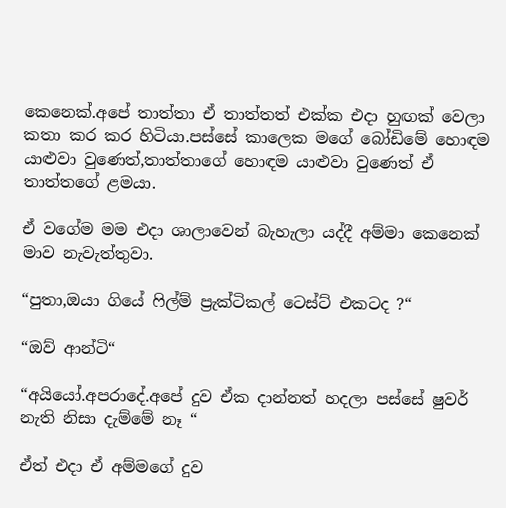කෙනෙක්.අපේ තාත්තා ඒ තාත්තත් එක්ක එදා හුඟක් වෙලා කතා කර කර හිටියා.පස්සේ කාලෙක මගේ බෝඩිමේ හොඳම යාළුවා වුණෙත්,තාත්තාගේ හොඳම යාළුවා වුණෙත් ඒ තාත්තගේ ළමයා.

ඒ වගේම මම එදා ශාලාවෙන් බැහැලා යද්දී අම්මා කෙනෙක් මාව නැවැත්තුවා.

“පුතා,ඔයා ගියේ ෆිල්ම් ප්‍රැක්ටිකල් ටෙස්ට් එකටද ?“

“ඔව් ආන්ටි“

“අයියෝ.අපරාදේ.අපේ දුව ඒක දාන්නත් හදලා පස්සේ ෂුවර් නැති නිසා දැම්මේ නෑ “

ඒත් එදා ඒ අම්මගේ දුව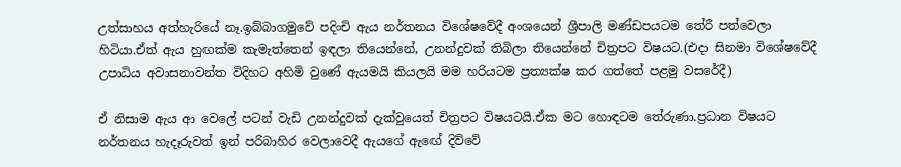උත්සාහය අත්හැරියේ නෑ.ඉබ්බාගමුවේ පදිංචි ඇය නර්තනය විශේෂවේදී අංශයෙන් ශ්‍රීපාලි මණ්ඩපයටම තේරී පත්වෙලා හිටියා.ඒත් ඇය හුඟක්ම කැමැත්තෙන් ඉඳලා තියෙන්නේ, උනන්දුවක් තිබිලා තියෙන්නේ චිත්‍රපට විෂයට.(එදා සිනමා විශේෂවේදී උපාධිය අවාසනාවන්ත විදිහට අහිමි වුණේ ඇයමයි කියලයි මම හරියටම ප්‍රත්‍යක්ෂ කර ගත්තේ පළමු වසරේදී)

ඒ නිසාම ඇය ආ වෙලේ පටන් වැඩි උනන්දුවක් දැක්වුයෙත් චිත්‍රපට විෂයටයි.ඒක මට හොඳටම තේරුණා.ප්‍රධාන විෂයට නර්තනය හැදෑරුවත් ඉන් පරිබාහිර වෙලාවෙදී ඇයගේ ඇඟේ දිව්වේ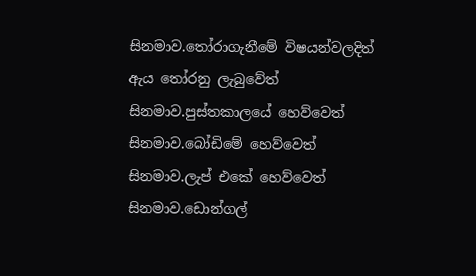සිනමාව.තෝරාගැනීමේ විෂයන්වලදිත් ඇය තෝරනු ලැබුවේත් සිනමාව.පුස්තකාලයේ හෙව්වෙත් සිනමාව.බෝඩිමේ හෙව්වෙත් සිනමාව.ලැප් එකේ හෙව්වෙත් සිනමාව.ඩොන්ගල්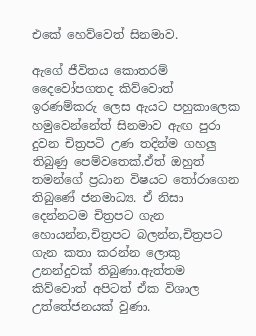එකේ හෙව්වෙත් සිනමාව.

ඇගේ ජීවිතය කොතරම් දෛවෝපගතද කිව්වොත් ඉරණම්කරු ලෙස ඇයට පහුකාලෙක හමුවෙන්නේත් සිනමාව ඇඟ පුරා දුවන චිත්‍රපටි උණ තදින්ම ගහලු තිබුණු පෙම්වතෙක්.ඒත් ඔහුත් තමන්ගේ ප්‍රධාන විෂයට තෝරාගෙන තිබුණේ ජනමාධ්‍ය. ඒ නිසා දෙන්නටම චිත්‍රපට ගැන හොයන්න,චිත්‍රපට බලන්න,චිත්‍රපට ගැන කතා කරන්න ලොකු උනන්දුවක් තිබුණා.ඇත්තම කිව්වොත් අපිටත් ඒක විශාල උත්තේජනයක් වුණා.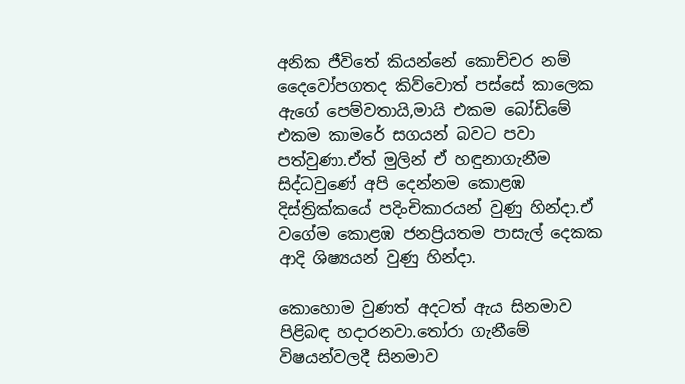අනික ජීවිතේ කියන්නේ කොච්චර නම් දෛවෝපගතද කිව්වොත් පස්සේ කාලෙක ඇගේ පෙම්වතායි,මායි එකම බෝඩිමේ එකම කාමරේ සගයන් බවට පවා පත්වුණා.ඒත් මුලින් ඒ හඳුනාගැනීම සිද්ධවුණේ අපි දෙන්නම කොළඹ දිස්ත්‍රික්කයේ පදිංචිකාරයන් වුණු හින්දා.ඒ වගේම කොළඹ ජනප්‍රියතම පාසැල් දෙකක ආදි ශිෂ්‍යයන් වුණු හින්දා.

කොහොම වුණත් අදටත් ඇය සිනමාව පිළිබඳ හදාරනවා.තෝරා ගැනීමේ විෂයන්වලදී සිනමාව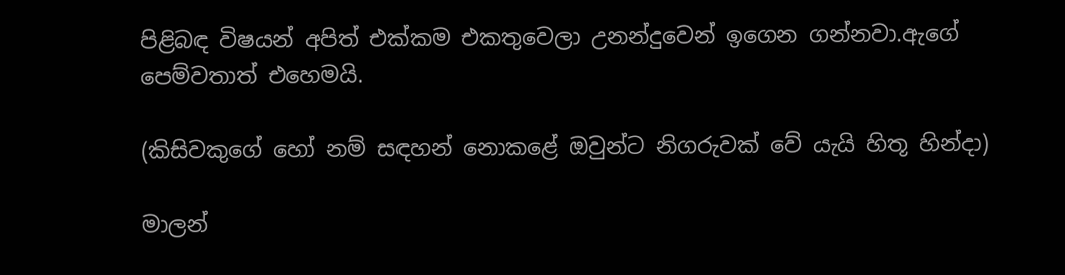පිළිබඳ විෂයන් අපිත් එක්කම එකතුවෙලා උනන්දුවෙන් ඉගෙන ගන්නවා.ඇගේ පෙම්වතාත් එහෙමයි.

(කිසිවකුගේ හෝ නම් සඳහන් නොකළේ ඔවුන්ට නිගරුවක් වේ යැයි හිතූ හින්දා)

මාලන්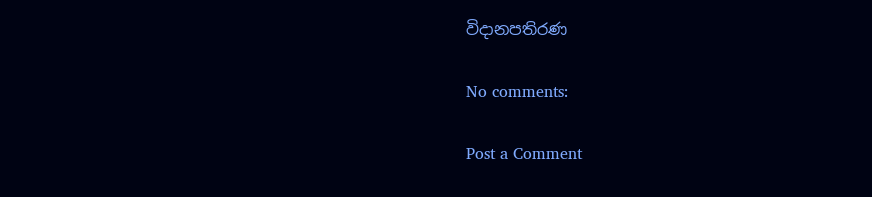විදානපතිරණ

No comments:

Post a Comment